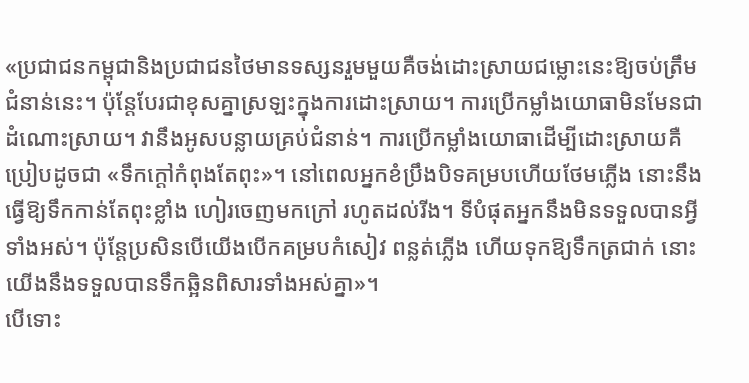«ប្រជាជនកម្ពុជានិងប្រជាជនថៃមានទស្សនរួមមួយគឺចង់ដោះស្រាយជម្លោះនេះឱ្យចប់ត្រឹមជំនាន់នេះ។ ប៉ុន្តែបែរជាខុសគ្នាស្រឡះក្នុងការដោះស្រាយ។ ការប្រើកម្លាំងយោធាមិនមែនជាដំណោះស្រាយ។ វានឹងអូសបន្លាយគ្រប់ជំនាន់។ ការប្រើកម្លាំងយោធាដើម្បីដោះស្រាយគឺប្រៀបដូចជា «ទឹកក្តៅកំពុងតែពុះ»។ នៅពេលអ្នកខំប្រឹងបិទគម្របហើយថែមភ្លើង នោះនឹងធ្វើឱ្យទឹកកាន់តែពុះខ្លាំង ហៀរចេញមកក្រៅ រហូតដល់រីង។ ទីបំផុតអ្នកនឹងមិនទទួលបានអ្វីទាំងអស់។ ប៉ុន្តែប្រសិនបើយើងបើកគម្របកំសៀវ ពន្លត់ភ្លើង ហើយទុកឱ្យទឹកត្រជាក់ នោះយើងនឹងទទួលបានទឹកឆ្អិនពិសារទាំងអស់គ្នា»។
បើទោះ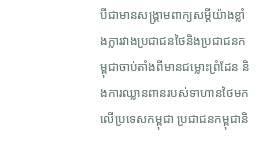បីជាមានសង្រ្គាមពាក្យសម្តីយ៉ាងខ្លាំងក្លារវាងប្រជាជនថៃនិងប្រជាជនកម្ពុជាចាប់តាំងពីមានជម្លោះព្រំដែន និងការឈ្លានពានរបស់ទាហានថៃមកលើប្រទេសកម្ពុជា ប្រជាជនកម្ពុជានិ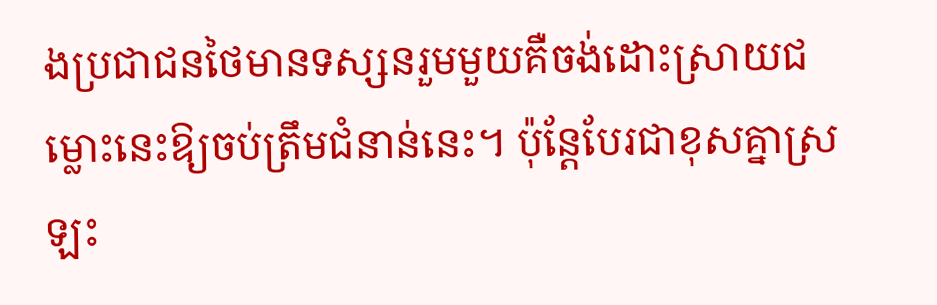ងប្រជាជនថៃមានទស្សនរួមមួយគឺចង់ដោះស្រាយជម្លោះនេះឱ្យចប់ត្រឹមជំនាន់នេះ។ ប៉ុន្តែបែរជាខុសគ្នាស្រឡះ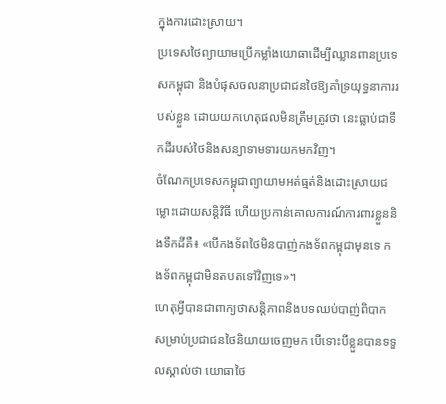ក្នុងការដោះស្រាយ។
ប្រទេសថៃព្យាយាមប្រើកម្លាំងយោធាដើម្បីឈ្លានពានប្រទេសកម្ពុជា និងបំផុសចលនាប្រជាជនថៃឱ្យគាំទ្រយុទ្ធនាការរបស់ខ្លួន ដោយយកហេតុផលមិនត្រឹមត្រូវថា នេះធ្លាប់ជាទឹកដីរបស់ថៃនិងសន្យាទាមទារយកមកវិញ។
ចំណែកប្រទេសកម្ពុជាព្យាយាមអត់ធ្មត់និងដោះស្រាយជម្លោះដោយសន្តិវិធី ហើយប្រកាន់គោលការណ៍ការពារខ្លួននិងទឹកដីគឺ៖ «បើកងទ័ពថៃមិនបាញ់កងទ័ពកម្ពុជាមុនទេ កងទ័ពកម្ពុជាមិនតបតទៅវិញទេ»។
ហេតុអ្វីបានជាពាក្យថាសន្តិភាពនិងបទឈប់បាញ់ពិបាកសម្រាប់ប្រជាជនថៃនិយាយចេញមក បើទោះបីខ្លួនបានទទួលស្គាល់ថា យោធាថៃ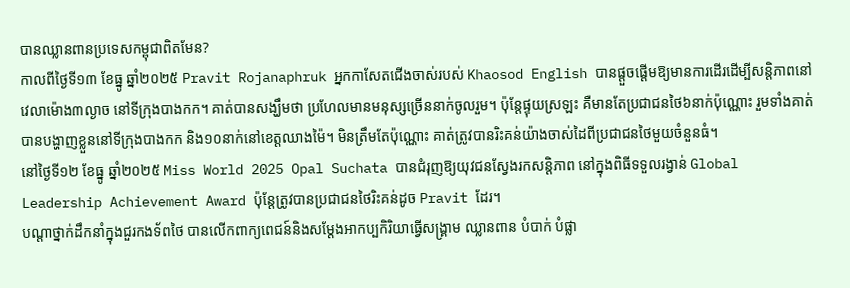បានឈ្លានពានប្រទេសកម្ពុជាពិតមែន?
កាលពីថ្ងៃទី១៣ ខែធ្នូ ឆ្នាំ២០២៥ Pravit Rojanaphruk អ្នកកាសែតជើងចាស់របស់ Khaosod English បានផ្តួចផ្តើមឱ្យមានការដើរដើម្បីសន្តិភាពនៅវេលាម៉ោង៣ល្ងាច នៅទីក្រុងបាងកក។ គាត់បានសង្ឃឹមថា ប្រហែលមានមនុស្សច្រើននាក់ចូលរួម។ ប៉ុន្តែផ្ទុយស្រឡះ គឺមានតែប្រជាជនថៃ៦នាក់ប៉ុណ្ណោះ រួមទាំងគាត់បានបង្ហាញខ្លួននៅទីក្រុងបាងកក និង១០នាក់នៅខេត្តឈាងម៉ៃ។ មិនត្រឹមតែប៉ុណ្ណោះ គាត់ត្រូវបានរិះគន់យ៉ាងចាស់ដៃពីប្រជាជនថៃមួយចំនួនធំ។
នៅថ្ងៃទី១២ ខែធ្នូ ឆ្នាំ២០២៥ Miss World 2025 Opal Suchata បានជំរុញឱ្យយុវជនស្វែងរកសន្តិភាព នៅក្នុងពិធីទទួលរង្វាន់ Global Leadership Achievement Award ប៉ុន្តែត្រូវបានប្រជាជនថៃរិះគន់ដូច Pravit ដែរ។
បណ្តាថ្នាក់ដឹកនាំក្នុងជួរកងទ័ពថៃ បានលើកពាក្យពេជន៍និងសម្តែងអាកប្បកិរិយាធ្វើសង្រ្គាម ឈ្លានពាន បំបាក់ បំផ្លា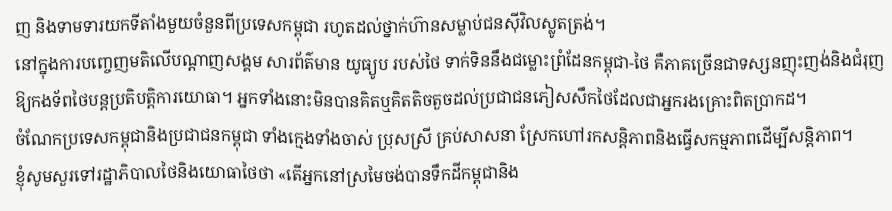ញ និងទាមទារយកទីតាំងមួយចំនួនពីប្រទេសកម្ពុជា រហូតដល់ថ្នាក់ហ៊ានសម្លាប់ជនស៊ីវិលស្លូតត្រង់។
នៅក្នុងការបញ្ចេញមតិលើបណ្តាញសង្គម សារព័ត៌មាន យូធ្យូប របស់ថៃ ទាក់ទិននឹងជម្លោះព្រំដែនកម្ពុជា-ថៃ គឺភាគច្រើនជាទស្សនញុះញង់និងជំរុញឱ្យកងទ័ពថៃបន្តប្រតិបត្តិការយោធា។ អ្នកទាំងនោះមិនបានគិតឬគិតតិចតួចដល់ប្រជាជនភៀសសឹកថៃដែលជាអ្នករងគ្រោះពិតប្រាកដ។
ចំណែកប្រទេសកម្ពុជានិងប្រជាជនកម្ពុជា ទាំងក្មេងទាំងចាស់ ប្រុសស្រី គ្រប់សាសនា ស្រែកហៅរកសន្តិភាពនិងធ្វើសកម្មភាពដើម្បីសន្តិភាព។
ខ្ញុំសូមសួរទៅរដ្ឋាភិបាលថៃនិងយោធាថៃថា «តើអ្នកនៅស្រមៃចង់បានទឹកដីកម្ពុជានិង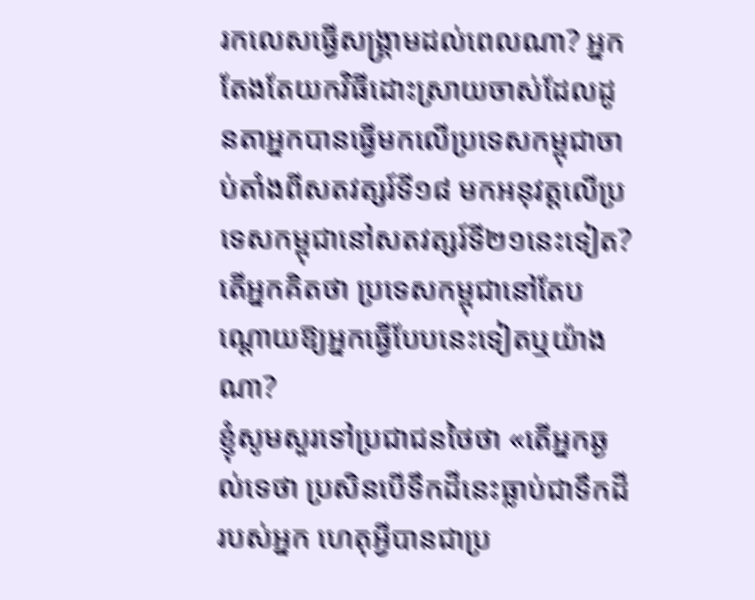រកលេសធ្វើសង្រ្គាមដល់ពេលណា? អ្នកតែងតែយកវិធីដោះស្រាយចាស់ដែលដូនតាអ្នកបានធ្វើមកលើប្រទេសកម្ពុជាចាប់តាំងពីសតវត្សរ៍ទី១៨ មកអនុវត្តលើប្រទេសកម្ពុជានៅសតវត្សរ៍ទី២១នេះទៀត? តើអ្នកគិតថា ប្រទេសកម្ពុជានៅតែបណ្តោយឱ្យអ្នកធ្វើបែបនេះទៀតឬយ៉ាងណា?
ខ្ញុំសូមសួរទៅប្រជាជនថៃថា «តើអ្នកឆ្ងល់ទេថា ប្រសិនបើទឹកដីនេះធ្លាប់ជាទឹកដីរបស់អ្នក ហេតុអ្វីបានជាប្រ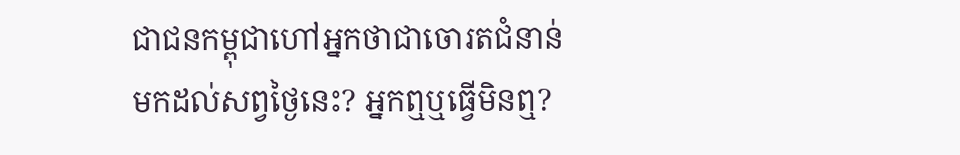ជាជនកម្ពុជាហៅអ្នកថាជាចោរតជំនាន់មកដល់សព្វថៃ្ងនេះ? អ្នកឮឬធ្វើមិនឮ?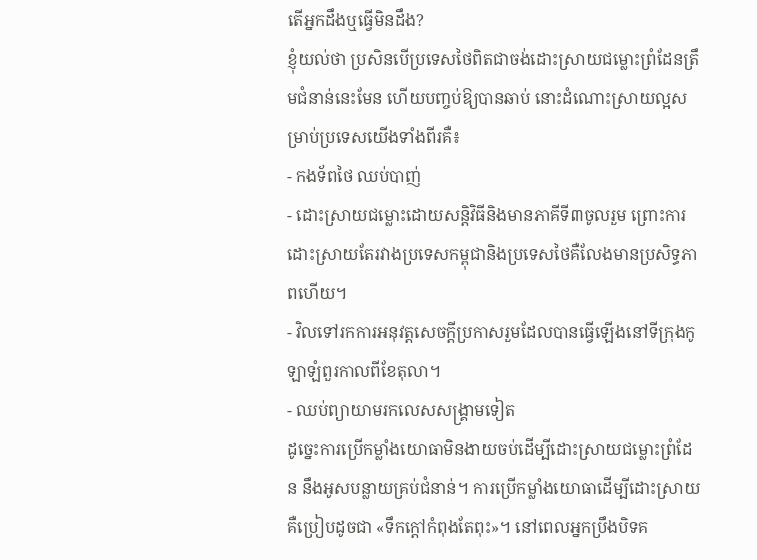តើអ្នកដឹងឬធ្វើមិនដឹង?
ខ្ញុំយល់ថា ប្រសិនបើប្រទេសថៃពិតជាចង់ដោះស្រាយជម្លោះព្រំដែនត្រឹមជំនាន់នេះមែន ហើយបញ្ចប់ឱ្យបានឆាប់ នោះដំណោះស្រាយល្អសម្រាប់ប្រទេសយើងទាំងពីរគឺ៖
- កងទ័ពថៃ ឈប់បាញ់
- ដោះស្រាយជម្លោះដោយសន្តិវិធីនិងមានភាគីទី៣ចូលរួម ព្រោះការដោះស្រាយតែរវាងប្រទេសកម្ពុជានិងប្រទេសថៃគឺលែងមានប្រសិទ្ធភាពហើយ។
- វិលទៅរកការអនុវត្តសេចក្តីប្រកាសរួមដែលបានធ្វើឡើងនៅទីក្រុងកូឡាឡំពួរកាលពីខែតុលា។
- ឈប់ព្យាយាមរកលេសសង្រ្គាមទៀត
ដូច្នេះការប្រើកម្លាំងយោធាមិនងាយចប់ដើម្បីដោះស្រាយជម្លោះព្រំដែន នឹងអូសបន្លាយគ្រប់ជំនាន់។ ការប្រើកម្លាំងយោធាដើម្បីដោះស្រាយគឺប្រៀបដូចជា «ទឹកក្តៅកំពុងតែពុះ»។ នៅពេលអ្នកប្រឹងបិទគ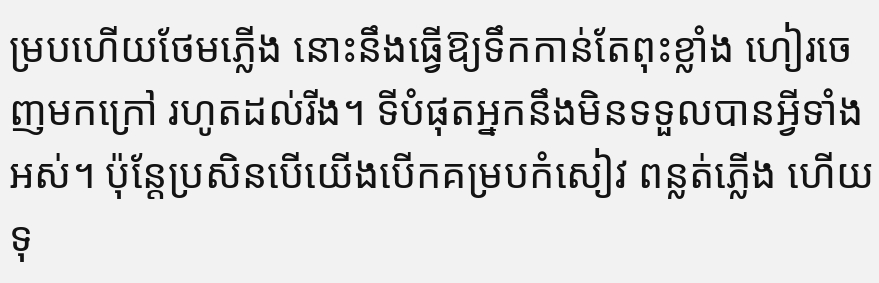ម្របហើយថែមភ្លើង នោះនឹងធ្វើឱ្យទឹកកាន់តែពុះខ្លាំង ហៀរចេញមកក្រៅ រហូតដល់រីង។ ទីបំផុតអ្នកនឹងមិនទទួលបានអ្វីទាំងអស់។ ប៉ុន្តែប្រសិនបើយើងបើកគម្របកំសៀវ ពន្លត់ភ្លើង ហើយទុ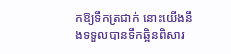កឱ្យទឹកត្រជាក់ នោះយើងនឹងទទួលបានទឹកឆ្អិនពិសារ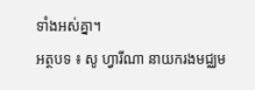ទាំងអស់គ្នា។
អត្ថបទ ៖ សូ ហ្វារីណា នាយករងមជ្ឈម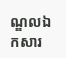ណ្ឌលឯកសារ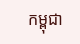កម្ពុជា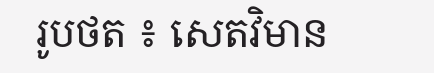រូបថត ៖ សេតវិមាន